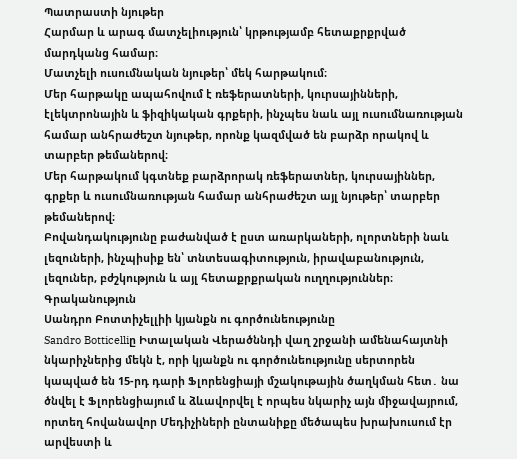Պատրաստի նյութեր
Հարմար և արագ մատչելիություն՝ կրթությամբ հետաքրքրված մարդկանց համար։
Մատչելի ուսումնական նյութեր՝ մեկ հարթակում։
Մեր հարթակը ապահովում է ռեֆերատների, կուրսայինների, էլեկտրոնային և ֆիզիկական գրքերի, ինչպես նաև այլ ուսումնառության համար անհրաժեշտ նյութեր, որոնք կազմված են բարձր որակով և տարբեր թեմաներով։
Մեր հարթակում կգտնեք բարձրորակ ռեֆերատներ, կուրսայիններ, գրքեր և ուսումնառության համար անհրաժեշտ այլ նյութեր՝ տարբեր թեմաներով։
Բովանդակությունը բաժանված է ըստ առարկաների, ոլորտների նաև լեզուների, ինչպիսիք են՝ տնտեսագիտություն, իրավաբանություն, լեզուներ, բժշկություն և այլ հետաքրքրական ուղղություններ։
Գրականություն
Սանդրո Բոտտիչելլիի կյանքն ու գործունեությունը
Sandro Botticelliը Իտալական Վերածննդի վաղ շրջանի ամենահայտնի նկարիչներից մեկն է, որի կյանքն ու գործունեությունը սերտորեն կապված են 15-րդ դարի Ֆլորենցիայի մշակութային ծաղկման հետ․ նա ծնվել է Ֆլորենցիայում և ձևավորվել է որպես նկարիչ այն միջավայրում, որտեղ հովանավոր Մեդիչիների ընտանիքը մեծապես խրախուսում էր արվեստի և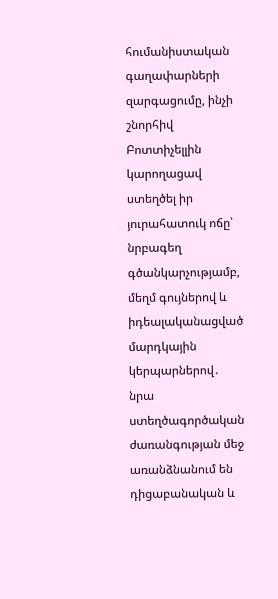հումանիստական գաղափարների զարգացումը, ինչի շնորհիվ Բոտտիչելլին կարողացավ ստեղծել իր յուրահատուկ ոճը՝ նրբագեղ գծանկարչությամբ, մեղմ գույներով և իդեալականացված մարդկային կերպարներով․ նրա ստեղծագործական ժառանգության մեջ առանձնանում են դիցաբանական և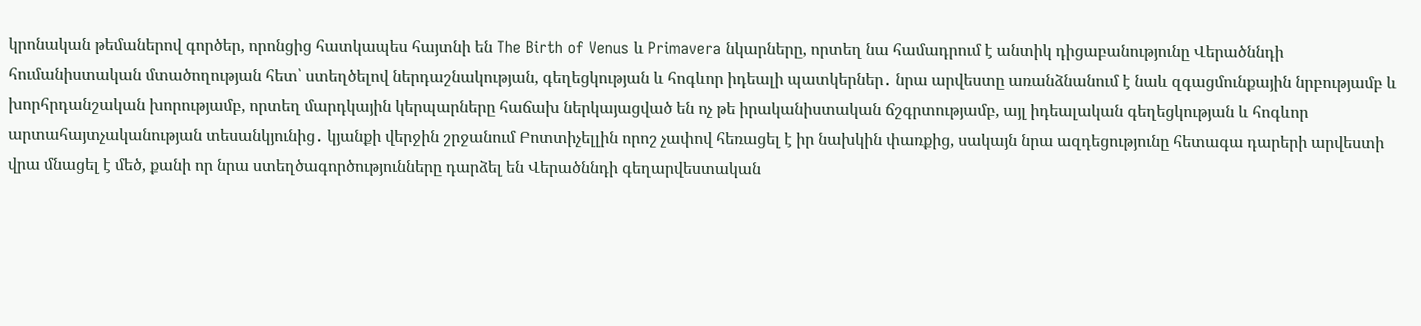կրոնական թեմաներով գործեր, որոնցից հատկապես հայտնի են The Birth of Venus և Primavera նկարները, որտեղ նա համադրում է անտիկ դիցաբանությունը Վերածննդի հումանիստական մտածողության հետ՝ ստեղծելով ներդաշնակության, գեղեցկության և հոգևոր իդեալի պատկերներ․ նրա արվեստը առանձնանում է նաև զգացմունքային նրբությամբ և խորհրդանշական խորությամբ, որտեղ մարդկային կերպարները հաճախ ներկայացված են ոչ թե իրականիստական ճշգրտությամբ, այլ իդեալական գեղեցկության և հոգևոր արտահայտչականության տեսանկյունից․ կյանքի վերջին շրջանում Բոտտիչելլին որոշ չափով հեռացել է իր նախկին փառքից, սակայն նրա ազդեցությունը հետագա դարերի արվեստի վրա մնացել է մեծ, քանի որ նրա ստեղծագործությունները դարձել են Վերածննդի գեղարվեստական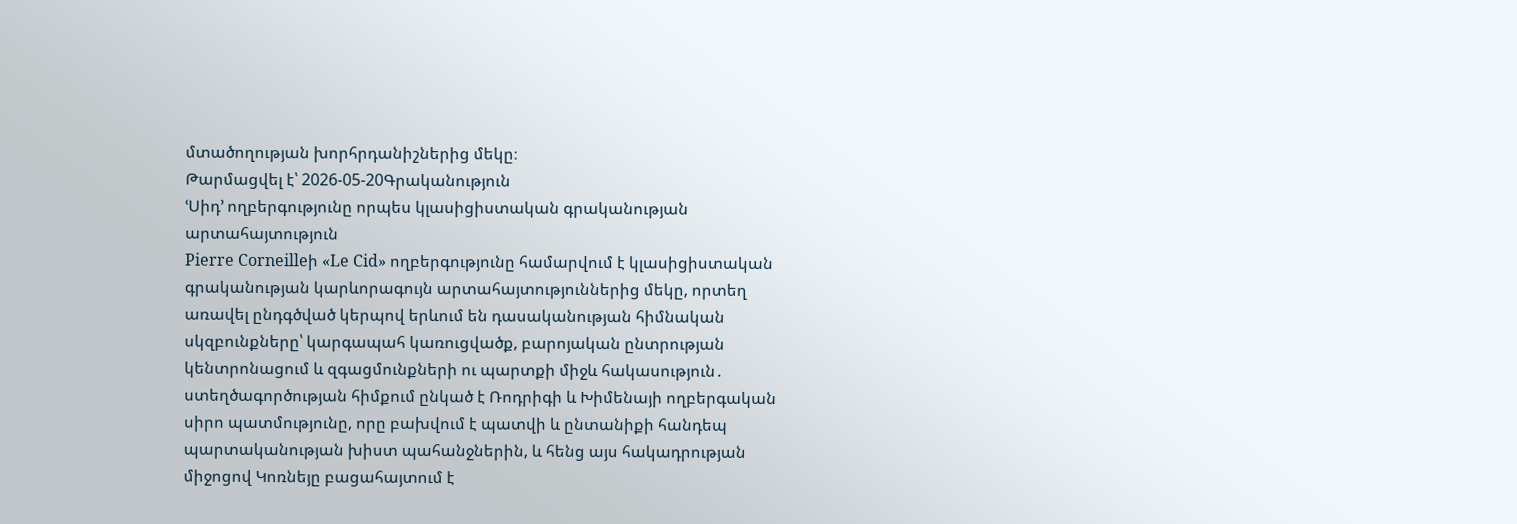մտածողության խորհրդանիշներից մեկը։
Թարմացվել է՝ 2026-05-20Գրականություն
ՙՍիդ՚ ողբերգությունը որպես կլասիցիստական գրականության արտահայտություն
Pierre Corneilleի «Le Cid» ողբերգությունը համարվում է կլասիցիստական գրականության կարևորագույն արտահայտություններից մեկը, որտեղ առավել ընդգծված կերպով երևում են դասականության հիմնական սկզբունքները՝ կարգապահ կառուցվածք, բարոյական ընտրության կենտրոնացում և զգացմունքների ու պարտքի միջև հակասություն․ ստեղծագործության հիմքում ընկած է Ռոդրիգի և Խիմենայի ողբերգական սիրո պատմությունը, որը բախվում է պատվի և ընտանիքի հանդեպ պարտականության խիստ պահանջներին, և հենց այս հակադրության միջոցով Կոռնեյը բացահայտում է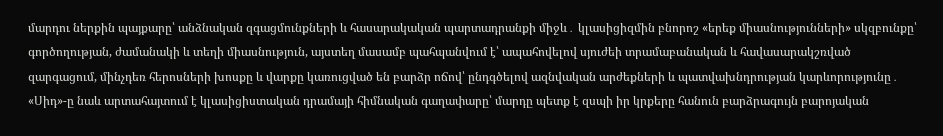մարդու ներքին պայքարը՝ անձնական զգացմունքների և հասարակական պարտադրանքի միջև․ կլասիցիզմին բնորոշ «երեք միասնությունների» սկզբունքը՝ գործողության, ժամանակի և տեղի միասնություն, այստեղ մասամբ պահպանվում է՝ ապահովելով սյուժեի տրամաբանական և հավասարակշռված զարգացում, մինչդեռ հերոսների խոսքը և վարքը կառուցված են բարձր ոճով՝ ընդգծելով ազնվական արժեքների և պատվախնդրության կարևորությունը․ «Սիդ»-ը նաև արտահայտում է կլասիցիստական դրամայի հիմնական գաղափարը՝ մարդը պետք է զսպի իր կրքերը հանուն բարձրագույն բարոյական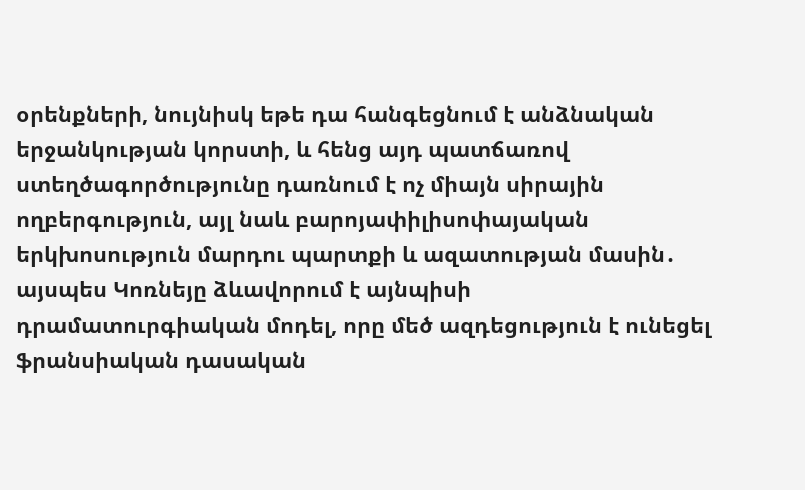օրենքների, նույնիսկ եթե դա հանգեցնում է անձնական երջանկության կորստի, և հենց այդ պատճառով ստեղծագործությունը դառնում է ոչ միայն սիրային ողբերգություն, այլ նաև բարոյափիլիսոփայական երկխոսություն մարդու պարտքի և ազատության մասին․ այսպես Կոռնեյը ձևավորում է այնպիսի դրամատուրգիական մոդել, որը մեծ ազդեցություն է ունեցել ֆրանսիական դասական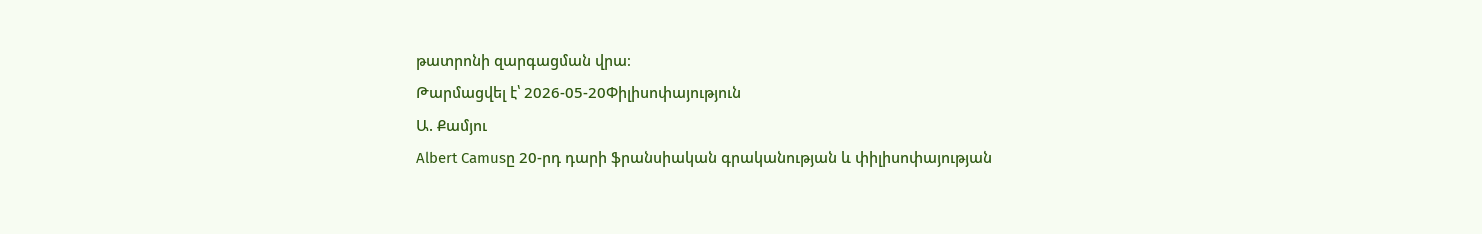թատրոնի զարգացման վրա։
Թարմացվել է՝ 2026-05-20Փիլիսոփայություն
Ա. Քամյու
Albert Camusը 20-րդ դարի ֆրանսիական գրականության և փիլիսոփայության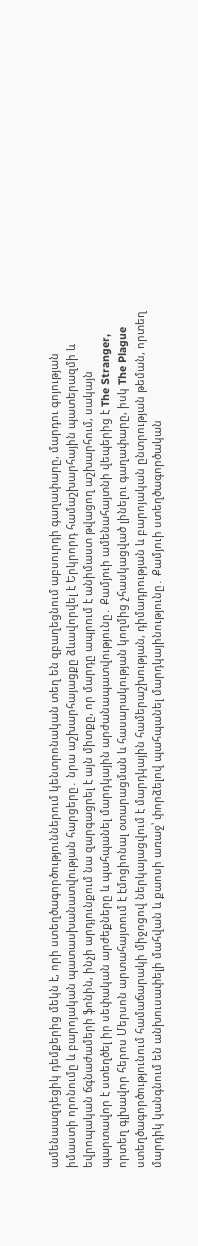ամենաազդեցիկ դեմքերից մեկն է, որի ստեղծագործություններում կենտրոնական տեղ են զբաղեցնում աբսուրդի գաղափարը, մարդու գոյության իմաստի որոնումը և բարոյական պատասխանատվության հարցերը․ նրա աշխարհայացքը ձևավորվել է Երկրորդ համաշխարհային պատերազմի և եվրոպական ճգնաժամերի ֆոնին, ինչի արդյունքում նա զարգացրել է այն միտքը, որ մարդը ապրում է անիմաստ թվացող աշխարհում, սակայն պարտավոր է ստեղծել իր սեփական արժեքները և պահպանել մարդկային արժանապատվությունը․ Քամյուի ամենահայտնի վեպերից է The Stranger, որտեղ գլխավոր հերոս Մերսոն արտահայտում է էմոցիոնալ օտարացման և հասարակության կողմից չհասկացված լինելու գաղափարը, իսկ The Plague ստեղծագործությունում համաճարակի միջոցով ներկայացվում է մարդկային համերաշխության, դիմադրության և բարոյական ընտրության թեման, որտեղ մարդիկ կանգնում են անխուսափելի մահվան և քաոսի առաջ՝ փորձելով պահպանել մարդկայինությունը․ Քամյուի ստեղծագործական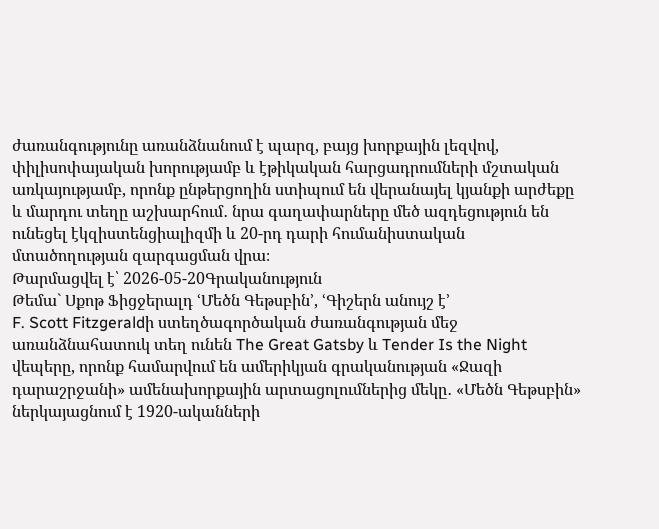ժառանգությունը առանձնանում է պարզ, բայց խորքային լեզվով, փիլիսոփայական խորությամբ և էթիկական հարցադրումների մշտական առկայությամբ, որոնք ընթերցողին ստիպում են վերանայել կյանքի արժեքը և մարդու տեղը աշխարհում․ նրա գաղափարները մեծ ազդեցություն են ունեցել էկզիստենցիալիզմի և 20-րդ դարի հումանիստական մտածողության զարգացման վրա։
Թարմացվել է՝ 2026-05-20Գրականություն
Թեմա` Սքոթ Ֆիցջերալդ ՙՄեծն Գեթսբին՚, ՙԳիշերն անույշ է՚
F. Scott Fitzgeraldի ստեղծագործական ժառանգության մեջ առանձնահատուկ տեղ ունեն The Great Gatsby և Tender Is the Night վեպերը, որոնք համարվում են ամերիկյան գրականության «Ջազի դարաշրջանի» ամենախորքային արտացոլումներից մեկը․ «Մեծն Գեթսբին» ներկայացնում է 1920-ականների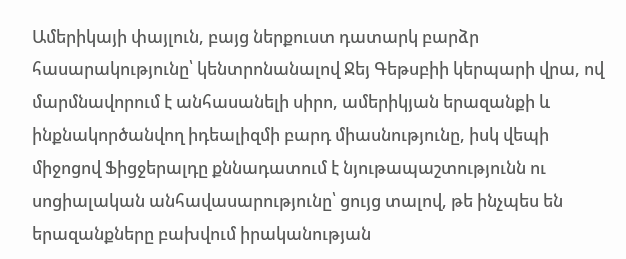Ամերիկայի փայլուն, բայց ներքուստ դատարկ բարձր հասարակությունը՝ կենտրոնանալով Ջեյ Գեթսբիի կերպարի վրա, ով մարմնավորում է անհասանելի սիրո, ամերիկյան երազանքի և ինքնակործանվող իդեալիզմի բարդ միասնությունը, իսկ վեպի միջոցով Ֆիցջերալդը քննադատում է նյութապաշտությունն ու սոցիալական անհավասարությունը՝ ցույց տալով, թե ինչպես են երազանքները բախվում իրականության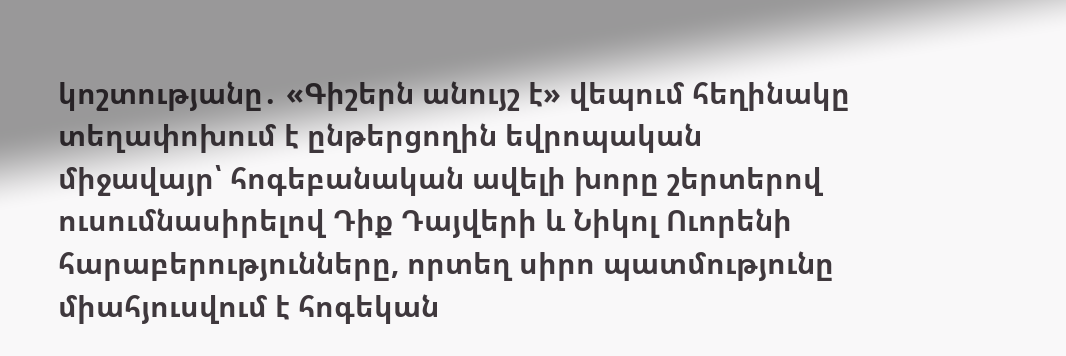կոշտությանը․ «Գիշերն անույշ է» վեպում հեղինակը տեղափոխում է ընթերցողին եվրոպական միջավայր՝ հոգեբանական ավելի խորը շերտերով ուսումնասիրելով Դիք Դայվերի և Նիկոլ Ուորենի հարաբերությունները, որտեղ սիրո պատմությունը միահյուսվում է հոգեկան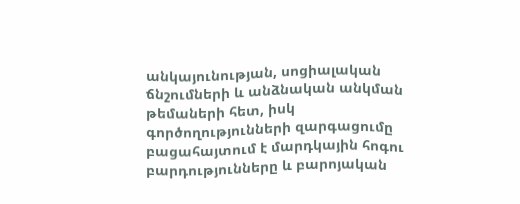անկայունության, սոցիալական ճնշումների և անձնական անկման թեմաների հետ, իսկ գործողությունների զարգացումը բացահայտում է մարդկային հոգու բարդությունները և բարոյական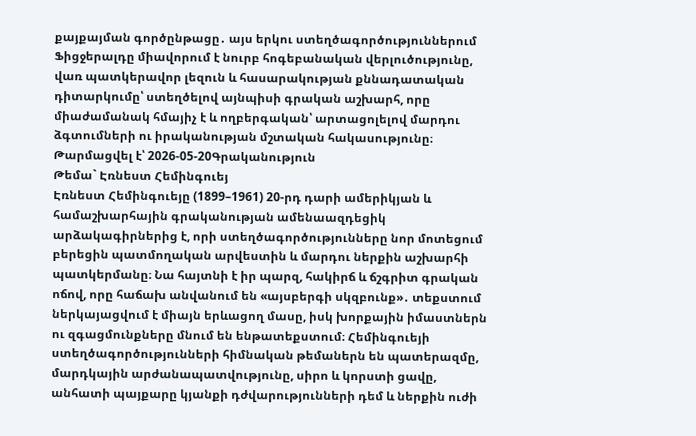քայքայման գործընթացը․ այս երկու ստեղծագործություններում Ֆիցջերալդը միավորում է նուրբ հոգեբանական վերլուծությունը, վառ պատկերավոր լեզուն և հասարակության քննադատական դիտարկումը՝ ստեղծելով այնպիսի գրական աշխարհ, որը միաժամանակ հմայիչ է և ողբերգական՝ արտացոլելով մարդու ձգտումների ու իրականության մշտական հակասությունը։
Թարմացվել է՝ 2026-05-20Գրականություն
Թեմա` Էռնեստ Հեմինգուեյ
Էռնեստ Հեմինգուեյը (1899–1961) 20-րդ դարի ամերիկյան և համաշխարհային գրականության ամենաազդեցիկ արձակագիրներից է, որի ստեղծագործությունները նոր մոտեցում բերեցին պատմողական արվեստին և մարդու ներքին աշխարհի պատկերմանը։ Նա հայտնի է իր պարզ, հակիրճ և ճշգրիտ գրական ոճով, որը հաճախ անվանում են «այսբերգի սկզբունք»․ տեքստում ներկայացվում է միայն երևացող մասը, իսկ խորքային իմաստներն ու զգացմունքները մնում են ենթատեքստում։ Հեմինգուեյի ստեղծագործությունների հիմնական թեմաներն են պատերազմը, մարդկային արժանապատվությունը, սիրո և կորստի ցավը, անհատի պայքարը կյանքի դժվարությունների դեմ և ներքին ուժի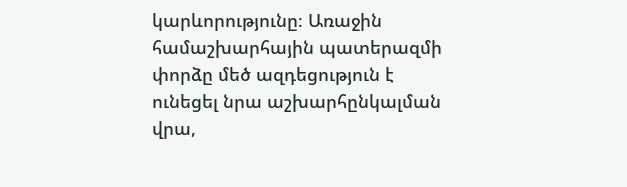կարևորությունը։ Առաջին համաշխարհային պատերազմի փորձը մեծ ազդեցություն է ունեցել նրա աշխարհընկալման վրա,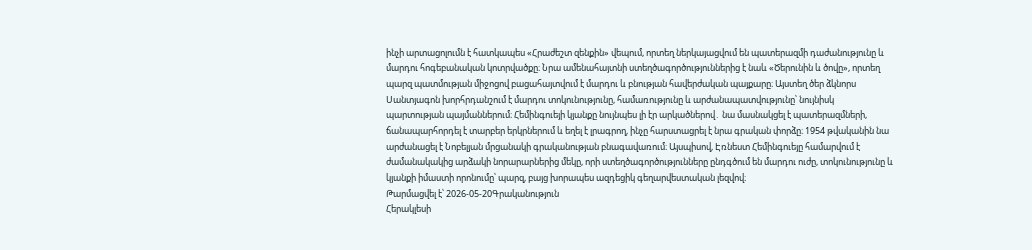ինչի արտացոլումն է հատկապես «Հրաժեշտ զենքին» վեպում, որտեղ ներկայացվում են պատերազմի դաժանությունը և մարդու հոգեբանական կոտրվածքը։ Նրա ամենահայտնի ստեղծագործություններից է նաև «Ծերունին և ծովը», որտեղ պարզ պատմության միջոցով բացահայտվում է մարդու և բնության հավերժական պայքարը։ Այստեղ ծեր ձկնորս Սանտյագոն խորհրդանշում է մարդու տոկունությունը, համառությունը և արժանապատվությունը՝ նույնիսկ պարտության պայմաններում։ Հեմինգուեյի կյանքը նույնպես լի էր արկածներով․ նա մասնակցել է պատերազմների, ճանապարհորդել է տարբեր երկրներում և եղել է լրագրող, ինչը հարստացրել է նրա գրական փորձը։ 1954 թվականին նա արժանացել է Նոբելյան մրցանակի գրականության բնագավառում։ Այսպիսով, Էռնեստ Հեմինգուեյը համարվում է ժամանակակից արձակի նորարարներից մեկը, որի ստեղծագործությունները ընդգծում են մարդու ուժը, տոկունությունը և կյանքի իմաստի որոնումը՝ պարզ, բայց խորապես ազդեցիկ գեղարվեստական լեզվով։
Թարմացվել է՝ 2026-05-20Գրականություն
Հերակլեսի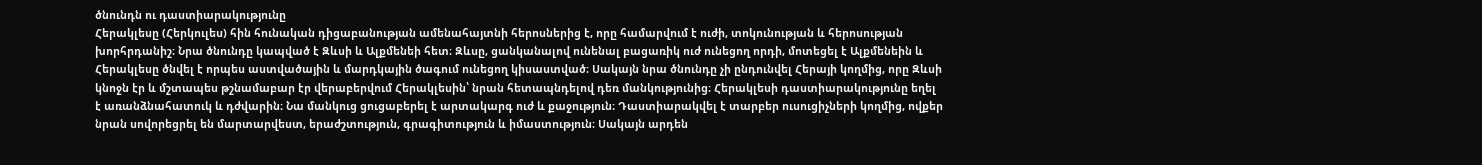ծնունդն ու դաստիարակությունը
Հերակլեսը (Հերկուլես) հին հունական դիցաբանության ամենահայտնի հերոսներից է, որը համարվում է ուժի, տոկունության և հերոսության խորհրդանիշ։ Նրա ծնունդը կապված է Զևսի և Ալքմենեի հետ։ Զևսը, ցանկանալով ունենալ բացառիկ ուժ ունեցող որդի, մոտեցել է Ալքմենեին և Հերակլեսը ծնվել է որպես աստվածային և մարդկային ծագում ունեցող կիսաստված։ Սակայն նրա ծնունդը չի ընդունվել Հերայի կողմից, որը Զևսի կնոջն էր և մշտապես թշնամաբար էր վերաբերվում Հերակլեսին՝ նրան հետապնդելով դեռ մանկությունից։ Հերակլեսի դաստիարակությունը եղել է առանձնահատուկ և դժվարին։ Նա մանկուց ցուցաբերել է արտակարգ ուժ և քաջություն։ Դաստիարակվել է տարբեր ուսուցիչների կողմից, ովքեր նրան սովորեցրել են մարտարվեստ, երաժշտություն, գրագիտություն և իմաստություն։ Սակայն արդեն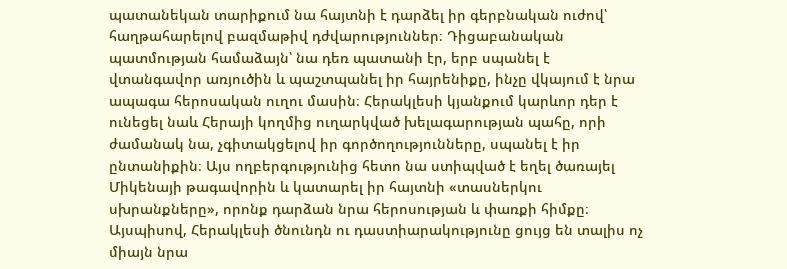պատանեկան տարիքում նա հայտնի է դարձել իր գերբնական ուժով՝ հաղթահարելով բազմաթիվ դժվարություններ։ Դիցաբանական պատմության համաձայն՝ նա դեռ պատանի էր, երբ սպանել է վտանգավոր առյուծին և պաշտպանել իր հայրենիքը, ինչը վկայում է նրա ապագա հերոսական ուղու մասին։ Հերակլեսի կյանքում կարևոր դեր է ունեցել նաև Հերայի կողմից ուղարկված խելագարության պահը, որի ժամանակ նա, չգիտակցելով իր գործողությունները, սպանել է իր ընտանիքին։ Այս ողբերգությունից հետո նա ստիպված է եղել ծառայել Միկենայի թագավորին և կատարել իր հայտնի «տասներկու սխրանքները», որոնք դարձան նրա հերոսության և փառքի հիմքը։ Այսպիսով, Հերակլեսի ծնունդն ու դաստիարակությունը ցույց են տալիս ոչ միայն նրա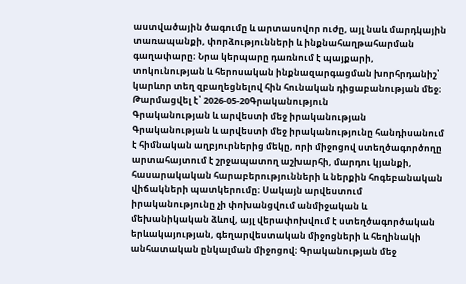աստվածային ծագումը և արտասովոր ուժը, այլ նաև մարդկային տառապանքի, փորձությունների և ինքնահաղթահարման գաղափարը։ Նրա կերպարը դառնում է պայքարի, տոկունության և հերոսական ինքնազարգացման խորհրդանիշ՝ կարևոր տեղ զբաղեցնելով հին հունական դիցաբանության մեջ։
Թարմացվել է՝ 2026-05-20Գրականություն
Գրականության և արվեստի մեջ իրականության
Գրականության և արվեստի մեջ իրականությունը հանդիսանում է հիմնական աղբյուրներից մեկը, որի միջոցով ստեղծագործողը արտահայտում է շրջապատող աշխարհի, մարդու կյանքի, հասարակական հարաբերությունների և ներքին հոգեբանական վիճակների պատկերումը։ Սակայն արվեստում իրականությունը չի փոխանցվում անմիջական և մեխանիկական ձևով, այլ վերափոխվում է ստեղծագործական երևակայության, գեղարվեստական միջոցների և հեղինակի անհատական ընկալման միջոցով։ Գրականության մեջ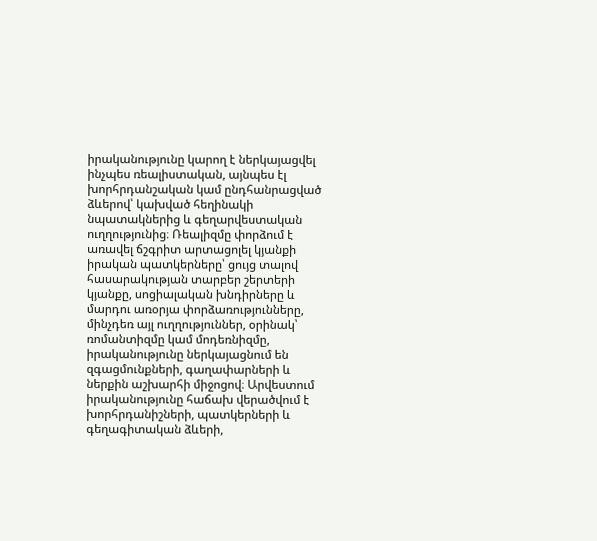իրականությունը կարող է ներկայացվել ինչպես ռեալիստական, այնպես էլ խորհրդանշական կամ ընդհանրացված ձևերով՝ կախված հեղինակի նպատակներից և գեղարվեստական ուղղությունից։ Ռեալիզմը փորձում է առավել ճշգրիտ արտացոլել կյանքի իրական պատկերները՝ ցույց տալով հասարակության տարբեր շերտերի կյանքը, սոցիալական խնդիրները և մարդու առօրյա փորձառությունները, մինչդեռ այլ ուղղություններ, օրինակ՝ ռոմանտիզմը կամ մոդեռնիզմը, իրականությունը ներկայացնում են զգացմունքների, գաղափարների և ներքին աշխարհի միջոցով։ Արվեստում իրականությունը հաճախ վերածվում է խորհրդանիշների, պատկերների և գեղագիտական ձևերի,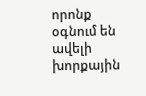որոնք օգնում են ավելի խորքային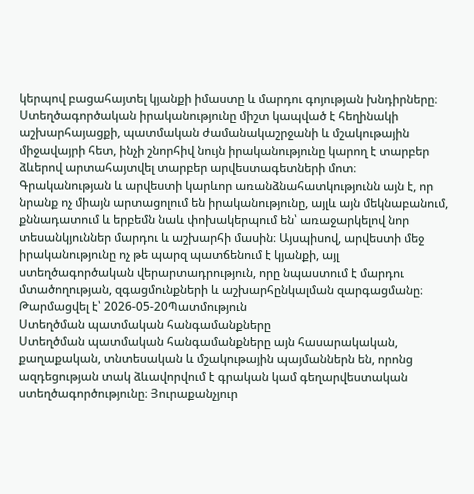կերպով բացահայտել կյանքի իմաստը և մարդու գոյության խնդիրները։ Ստեղծագործական իրականությունը միշտ կապված է հեղինակի աշխարհայացքի, պատմական ժամանակաշրջանի և մշակութային միջավայրի հետ, ինչի շնորհիվ նույն իրականությունը կարող է տարբեր ձևերով արտահայտվել տարբեր արվեստագետների մոտ։ Գրականության և արվեստի կարևոր առանձնահատկությունն այն է, որ նրանք ոչ միայն արտացոլում են իրականությունը, այլև այն մեկնաբանում, քննադատում և երբեմն նաև փոխակերպում են՝ առաջարկելով նոր տեսանկյուններ մարդու և աշխարհի մասին։ Այսպիսով, արվեստի մեջ իրականությունը ոչ թե պարզ պատճենում է կյանքի, այլ ստեղծագործական վերարտադրություն, որը նպաստում է մարդու մտածողության, զգացմունքների և աշխարհընկալման զարգացմանը։
Թարմացվել է՝ 2026-05-20Պատմություն
Ստեղծման պատմական հանգամանքները
Ստեղծման պատմական հանգամանքները այն հասարակական, քաղաքական, տնտեսական և մշակութային պայմաններն են, որոնց ազդեցության տակ ձևավորվում է գրական կամ գեղարվեստական ստեղծագործությունը։ Յուրաքանչյուր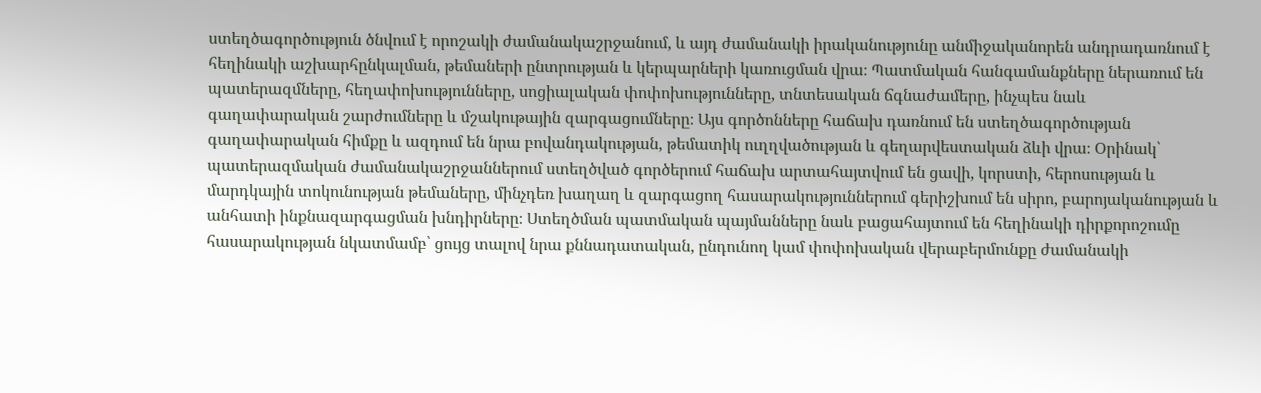ստեղծագործություն ծնվում է որոշակի ժամանակաշրջանում, և այդ ժամանակի իրականությունը անմիջականորեն անդրադառնում է հեղինակի աշխարհընկալման, թեմաների ընտրության և կերպարների կառուցման վրա։ Պատմական հանգամանքները ներառում են պատերազմները, հեղափոխությունները, սոցիալական փոփոխությունները, տնտեսական ճգնաժամերը, ինչպես նաև գաղափարական շարժումները և մշակութային զարգացումները։ Այս գործոնները հաճախ դառնում են ստեղծագործության գաղափարական հիմքը և ազդում են նրա բովանդակության, թեմատիկ ուղղվածության և գեղարվեստական ձևի վրա։ Օրինակ՝ պատերազմական ժամանակաշրջաններում ստեղծված գործերում հաճախ արտահայտվում են ցավի, կորստի, հերոսության և մարդկային տոկունության թեմաները, մինչդեռ խաղաղ և զարգացող հասարակություններում գերիշխում են սիրո, բարոյականության և անհատի ինքնազարգացման խնդիրները։ Ստեղծման պատմական պայմանները նաև բացահայտում են հեղինակի դիրքորոշումը հասարակության նկատմամբ՝ ցույց տալով նրա քննադատական, ընդունող կամ փոփոխական վերաբերմունքը ժամանակի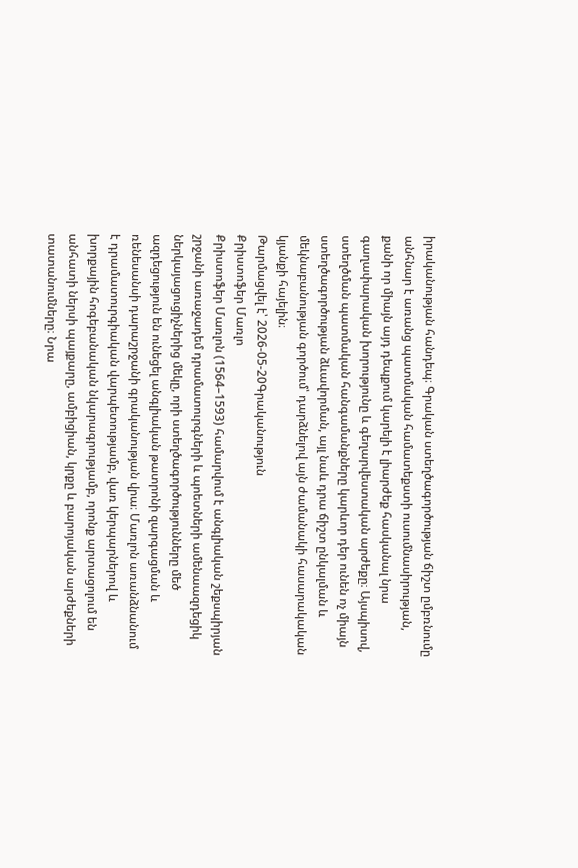իրականության հանդեպ։ Գրական ստեղծագործության ճիշտ ըմբռնումը անհնար է առանց պատմական համատեքստի ուսումնասիրության, քանի որ միայն այդ դեպքում կարելի է լիարժեք հասկանալ նրա գաղափարական խորությունը և գեղարվեստական արժեքը։ Այսպիսով, ստեղծման պատմական հանգամանքները կարևոր դեր ունեն ոչ միայն ստեղծագործության ձևավորման, այլ նաև դրա ճիշտ ընկալման և մեկնաբանության գործում՝ դարձնելով այն ժամանակի հասարակական կյանքի հայելին։
Թարմացվել է՝ 2026-05-20Գրականություն
Քրիստոֆեր Մառլո
Քրիստոֆեր Մառլոն (1564–1593) համարվում է անգլիական շեքսպիրյան շրջանի առաջադեմ դրամատուրգների և պոետների ամենաազդեցիկ ներկայացուցիչներից մեկը, որի ստեղծագործությունները մեծ ազդեցություն են ունեցել անգլիական թատրոնի զարգացման և ռենեսանսի դարաշրջանի գրականության վրա։ Մառլոն առանձնանում է դրամատուրգիական վարպետությամբ, վառ կերպարներով և խորքային հոգեբանական նկարագրությամբ, որոնք արտացոլում են անհատի ներսի պայքարը, ամբիցիան, կրքը և բարոյական արժեքների տատանումները։ Նրա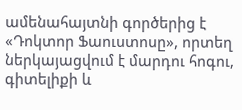ամենահայտնի գործերից է «Դոկտոր Ֆաուստոսը», որտեղ ներկայացվում է մարդու հոգու, գիտելիքի և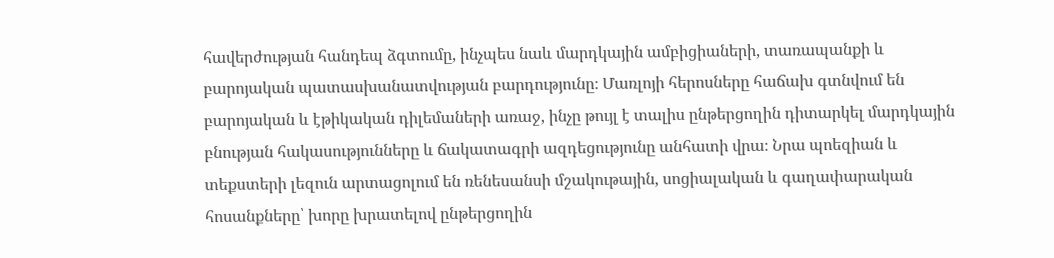հավերժության հանդեպ ձգտումը, ինչպես նաև մարդկային ամբիցիաների, տառապանքի և բարոյական պատասխանատվության բարդությունը։ Մառլոյի հերոսները հաճախ գտնվում են բարոյական և էթիկական դիլեմաների առաջ, ինչը թույլ է տալիս ընթերցողին դիտարկել մարդկային բնության հակասությունները և ճակատագրի ազդեցությունը անհատի վրա։ Նրա պոեզիան և տեքստերի լեզուն արտացոլում են ռենեսանսի մշակութային, սոցիալական և գաղափարական հոսանքները՝ խորը խրատելով ընթերցողին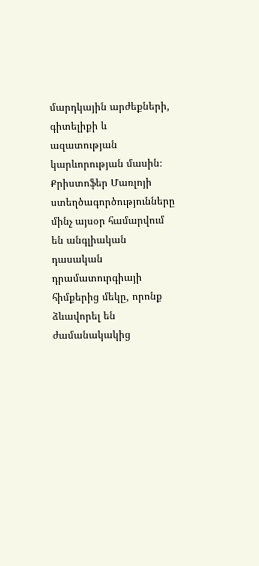մարդկային արժեքների, գիտելիքի և ազատության կարևորության մասին։ Քրիստոֆեր Մառլոյի ստեղծագործությունները մինչ այսօր համարվում են անգլիական դասական դրամատուրգիայի հիմքերից մեկը, որոնք ձևավորել են ժամանակակից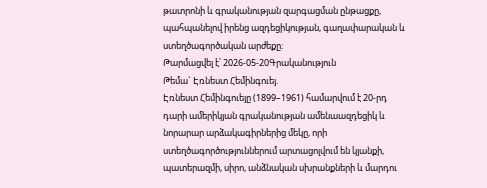թատրոնի և գրականության զարգացման ընթացքը, պահպանելով իրենց ազդեցիկության, գաղափարական և ստեղծագործական արժեքը։
Թարմացվել է՝ 2026-05-20Գրականություն
Թեմա` Էռնեստ Հեմինգուեյ.
Էռնեստ Հեմինգուեյը (1899–1961) համարվում է 20-րդ դարի ամերիկյան գրականության ամենաազդեցիկ և նորարար արձակագիրներից մեկը, որի ստեղծագործություններում արտացոլվում են կյանքի, պատերազմի, սիրո, անձնական սխրանքների և մարդու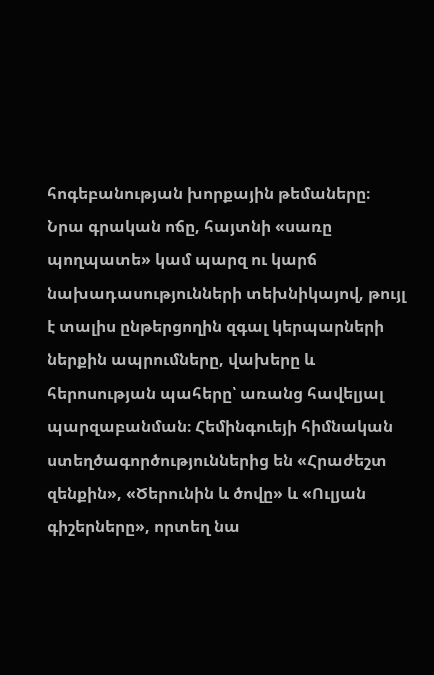հոգեբանության խորքային թեմաները։ Նրա գրական ոճը, հայտնի «սառը պողպատե» կամ պարզ ու կարճ նախադասությունների տեխնիկայով, թույլ է տալիս ընթերցողին զգալ կերպարների ներքին ապրումները, վախերը և հերոսության պահերը՝ առանց հավելյալ պարզաբանման։ Հեմինգուեյի հիմնական ստեղծագործություններից են «Հրաժեշտ զենքին», «Ծերունին և ծովը» և «Ուլյան գիշերները», որտեղ նա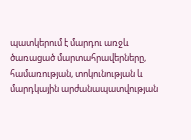պատկերում է մարդու առջև ծառացած մարտահրավերները, համառության, տոկունության և մարդկային արժանապատվության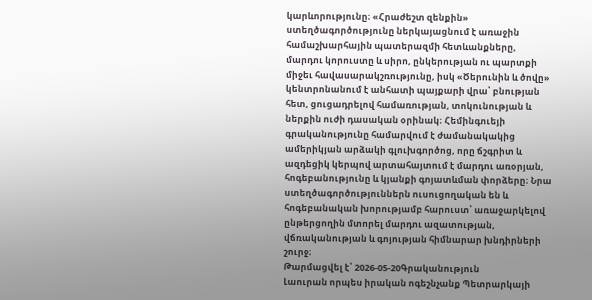կարևորությունը։ «Հրաժեշտ զենքին» ստեղծագործությունը ներկայացնում է առաջին համաշխարհային պատերազմի հետևանքները, մարդու կորուստը և սիրո, ընկերության ու պարտքի միջեւ հավասարակշռությունը, իսկ «Ծերունին և ծովը» կենտրոնանում է անհատի պայքարի վրա՝ բնության հետ, ցուցադրելով համառության, տոկունության և ներքին ուժի դասական օրինակ։ Հեմինգուեյի գրականությունը համարվում է ժամանակակից ամերիկյան արձակի գլուխգործոց, որը ճշգրիտ և ազդեցիկ կերպով արտահայտում է մարդու առօրյան, հոգեբանությունը և կյանքի գոյատևման փորձերը։ Նրա ստեղծագործություններն ուսուցողական են և հոգեբանական խորությամբ հարուստ՝ առաջարկելով ընթերցողին մտորել մարդու ազատության, վճռականության և գոյության հիմնարար խնդիրների շուրջ։
Թարմացվել է՝ 2026-05-20Գրականություն
Լաուրան որպես իրական ոգեշնչանք Պետրարկայի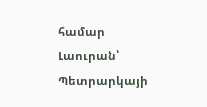համար
Լաուրան՝ Պետրարկայի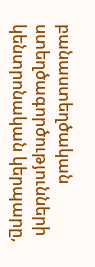բանաստեղծական ստեղծագործությունների կենտրոնական կերպարը,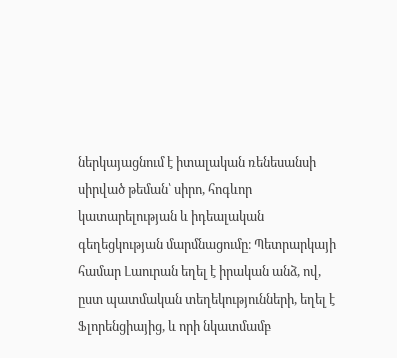ներկայացնում է իտալական ռենեսանսի սիրված թեման՝ սիրո, հոգևոր կատարելության և իդեալական գեղեցկության մարմնացումը։ Պետրարկայի համար Լաուրան եղել է իրական անձ, ով, ըստ պատմական տեղեկությունների, եղել է Ֆլորենցիայից, և որի նկատմամբ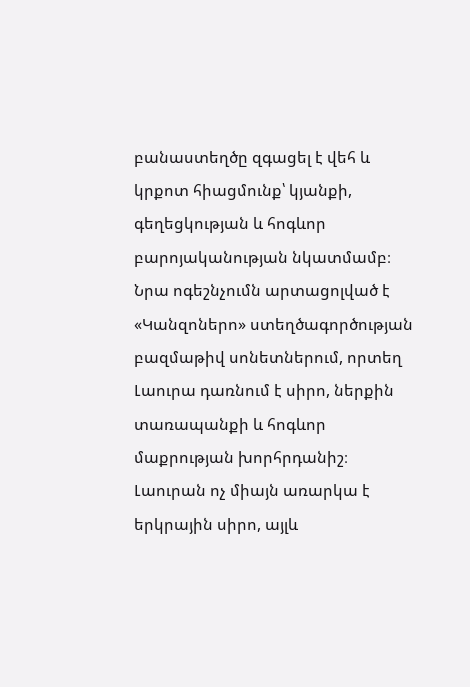բանաստեղծը զգացել է վեհ և կրքոտ հիացմունք՝ կյանքի, գեղեցկության և հոգևոր բարոյականության նկատմամբ։ Նրա ոգեշնչումն արտացոլված է «Կանզոներո» ստեղծագործության բազմաթիվ սոնետներում, որտեղ Լաուրա դառնում է սիրո, ներքին տառապանքի և հոգևոր մաքրության խորհրդանիշ։ Լաուրան ոչ միայն առարկա է երկրային սիրո, այլև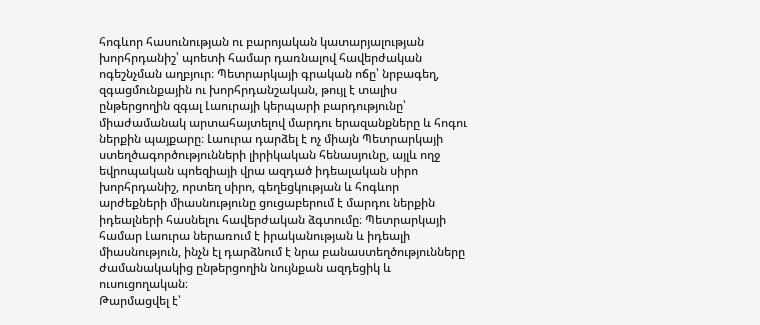հոգևոր հասունության ու բարոյական կատարյալության խորհրդանիշ՝ պոետի համար դառնալով հավերժական ոգեշնչման աղբյուր։ Պետրարկայի գրական ոճը՝ նրբագեղ, զգացմունքային ու խորհրդանշական, թույլ է տալիս ընթերցողին զգալ Լաուրայի կերպարի բարդությունը՝ միաժամանակ արտահայտելով մարդու երազանքները և հոգու ներքին պայքարը։ Լաուրա դարձել է ոչ միայն Պետրարկայի ստեղծագործությունների լիրիկական հենասյունը, այլև ողջ եվրոպական պոեզիայի վրա ազդած իդեալական սիրո խորհրդանիշ, որտեղ սիրո, գեղեցկության և հոգևոր արժեքների միասնությունը ցուցաբերում է մարդու ներքին իդեալների հասնելու հավերժական ձգտումը։ Պետրարկայի համար Լաուրա ներառում է իրականության և իդեալի միասնություն, ինչն էլ դարձնում է նրա բանաստեղծությունները ժամանակակից ընթերցողին նույնքան ազդեցիկ և ուսուցողական։
Թարմացվել է՝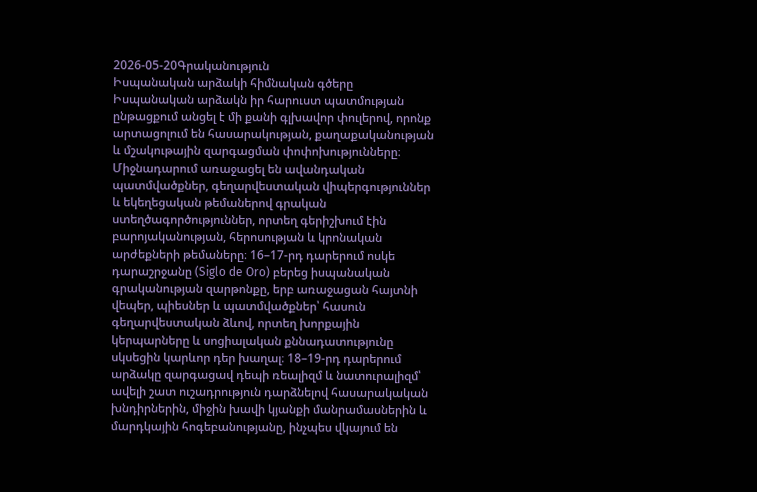2026-05-20Գրականություն
Իսպանական արձակի հիմնական գծերը
Իսպանական արձակն իր հարուստ պատմության ընթացքում անցել է մի քանի գլխավոր փուլերով, որոնք արտացոլում են հասարակության, քաղաքականության և մշակութային զարգացման փոփոխությունները։ Միջնադարում առաջացել են ավանդական պատմվածքներ, գեղարվեստական վիպերգություններ և եկեղեցական թեմաներով գրական ստեղծագործություններ, որտեղ գերիշխում էին բարոյականության, հերոսության և կրոնական արժեքների թեմաները։ 16–17-րդ դարերում ոսկե դարաշրջանը (Siglo de Oro) բերեց իսպանական գրականության զարթոնքը, երբ առաջացան հայտնի վեպեր, պիեսներ և պատմվածքներ՝ հասուն գեղարվեստական ձևով, որտեղ խորքային կերպարները և սոցիալական քննադատությունը սկսեցին կարևոր դեր խաղալ։ 18–19-րդ դարերում արձակը զարգացավ դեպի ռեալիզմ և նատուրալիզմ՝ ավելի շատ ուշադրություն դարձնելով հասարակական խնդիրներին, միջին խավի կյանքի մանրամասներին և մարդկային հոգեբանությանը, ինչպես վկայում են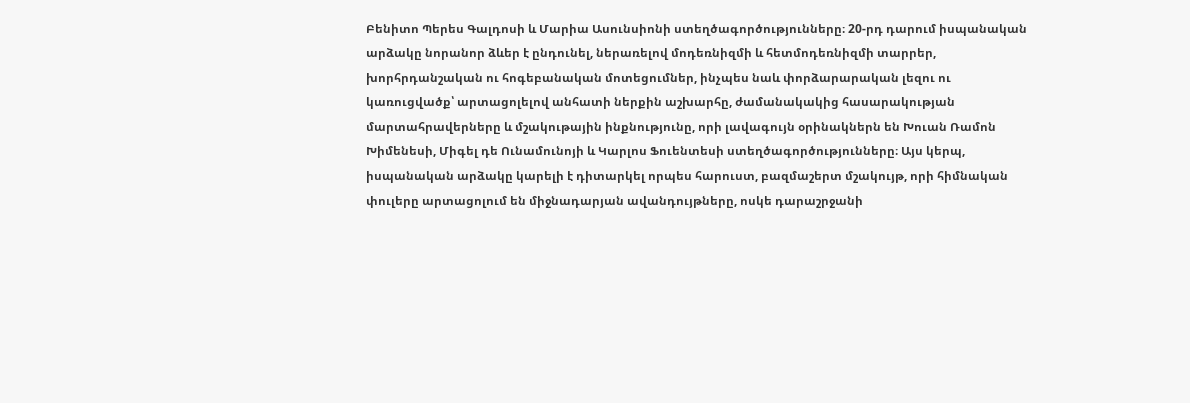Բենիտո Պերես Գալդոսի և Մարիա Ասունսիոնի ստեղծագործությունները։ 20-րդ դարում իսպանական արձակը նորանոր ձևեր է ընդունել, ներառելով մոդեռնիզմի և հետմոդեռնիզմի տարրեր, խորհրդանշական ու հոգեբանական մոտեցումներ, ինչպես նաև փորձարարական լեզու ու կառուցվածք՝ արտացոլելով անհատի ներքին աշխարհը, ժամանակակից հասարակության մարտահրավերները և մշակութային ինքնությունը, որի լավագույն օրինակներն են Խուան Ռամոն Խիմենեսի, Միգել դե Ունամունոյի և Կարլոս Ֆուենտեսի ստեղծագործությունները։ Այս կերպ, իսպանական արձակը կարելի է դիտարկել որպես հարուստ, բազմաշերտ մշակույթ, որի հիմնական փուլերը արտացոլում են միջնադարյան ավանդույթները, ոսկե դարաշրջանի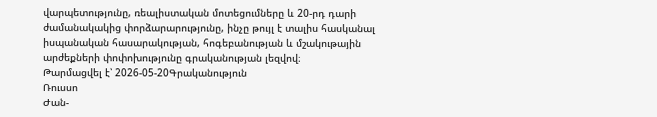վարպետությունը, ռեալիստական մոտեցումները և 20-րդ դարի ժամանակակից փորձարարությունը, ինչը թույլ է տալիս հասկանալ իսպանական հասարակության, հոգեբանության և մշակութային արժեքների փոփոխությունը գրականության լեզվով։
Թարմացվել է՝ 2026-05-20Գրականություն
Ռուսսո
Ժան-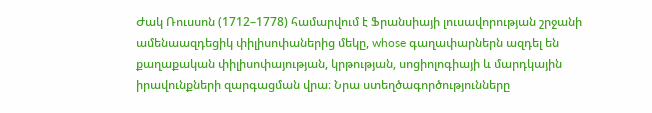Ժակ Ռուսսոն (1712–1778) համարվում է Ֆրանսիայի լուսավորության շրջանի ամենաազդեցիկ փիլիսոփաներից մեկը, whose գաղափարներն ազդել են քաղաքական փիլիսոփայության, կրթության, սոցիոլոգիայի և մարդկային իրավունքների զարգացման վրա։ Նրա ստեղծագործությունները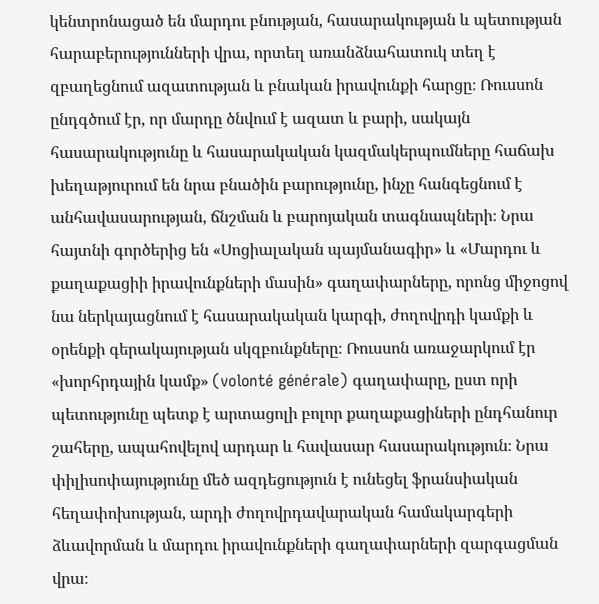կենտրոնացած են մարդու բնության, հասարակության և պետության հարաբերությունների վրա, որտեղ առանձնահատուկ տեղ է զբաղեցնում ազատության և բնական իրավունքի հարցը։ Ռուսսոն ընդգծում էր, որ մարդը ծնվում է ազատ և բարի, սակայն հասարակությունը և հասարակական կազմակերպումները հաճախ խեղաթյուրում են նրա բնածին բարությունը, ինչը հանգեցնում է անհավասարության, ճնշման և բարոյական տագնապների։ Նրա հայտնի գործերից են «Սոցիալական պայմանագիր» և «Մարդու և քաղաքացիի իրավունքների մասին» գաղափարները, որոնց միջոցով նա ներկայացնում է հասարակական կարգի, ժողովրդի կամքի և օրենքի գերակայության սկզբունքները։ Ռուսսոն առաջարկում էր «խորհրդային կամք» (volonté générale) գաղափարը, ըստ որի պետությունը պետք է արտացոլի բոլոր քաղաքացիների ընդհանուր շահերը, ապահովելով արդար և հավասար հասարակություն։ Նրա փիլիսոփայությունը մեծ ազդեցություն է ունեցել ֆրանսիական հեղափոխության, արդի ժողովրդավարական համակարգերի ձևավորման և մարդու իրավունքների գաղափարների զարգացման վրա։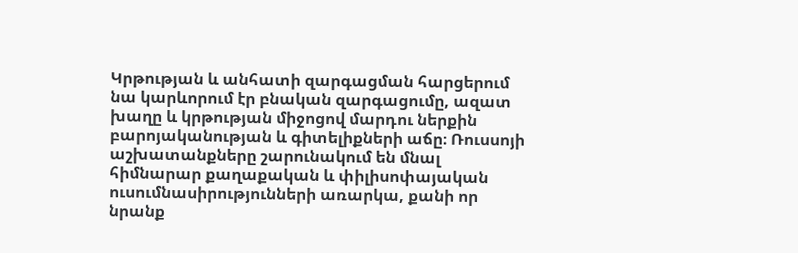Կրթության և անհատի զարգացման հարցերում նա կարևորում էր բնական զարգացումը, ազատ խաղը և կրթության միջոցով մարդու ներքին բարոյականության և գիտելիքների աճը։ Ռուսսոյի աշխատանքները շարունակում են մնալ հիմնարար քաղաքական և փիլիսոփայական ուսումնասիրությունների առարկա, քանի որ նրանք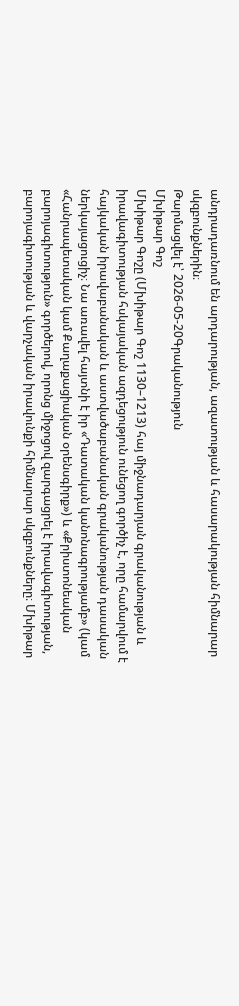անդրադառնում են արդարության, ազատության և հասարակության հիմնարար սկզբունքներին։
Թարմացվել է՝ 2026-05-20Գրականություն
Մխիթար Գոշ
Մխիթար Գոշը (Մխիթար Գոշ 1130–1213) հայ միջնադարյան գրականության և իրավագիտության հսկայական ազդեցություն ունեցող գործիչ է, որը համարվում է հայկական իրավաբանական և աստվածաբանական գրականության դասական ներկայացուցիչ։ Նա առավել հայտնի է իր «Դատական կանոնագրությամբ» (կամ «Հանրապետական կամ Քաղաքացիական օրենսգիրք») և «Քրիստոնեական բարոյագիտություն» գործերով, որոնց միջոցով զարգացրել է իրավագիտության, բարոյագիտության և վարչական իրավունքի հիմնարար սկզբունքները։ Մխիթար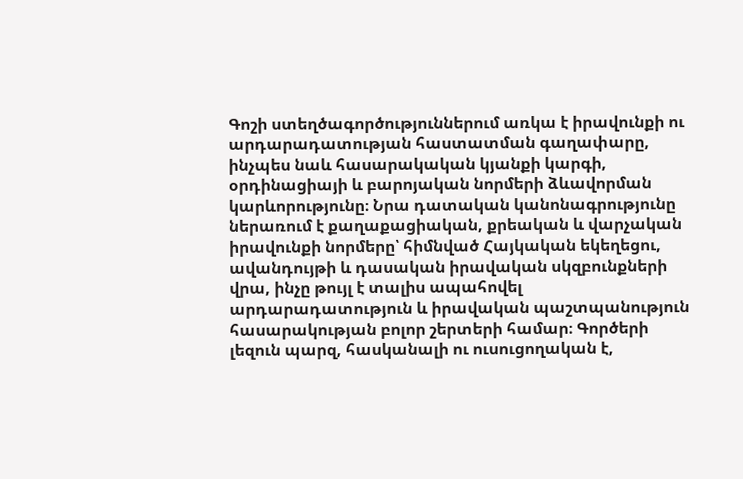Գոշի ստեղծագործություններում առկա է իրավունքի ու արդարադատության հաստատման գաղափարը, ինչպես նաև հասարակական կյանքի կարգի, օրդինացիայի և բարոյական նորմերի ձևավորման կարևորությունը։ Նրա դատական կանոնագրությունը ներառում է քաղաքացիական, քրեական և վարչական իրավունքի նորմերը՝ հիմնված Հայկական եկեղեցու, ավանդույթի և դասական իրավական սկզբունքների վրա, ինչը թույլ է տալիս ապահովել արդարադատություն և իրավական պաշտպանություն հասարակության բոլոր շերտերի համար։ Գործերի լեզուն պարզ, հասկանալի ու ուսուցողական է,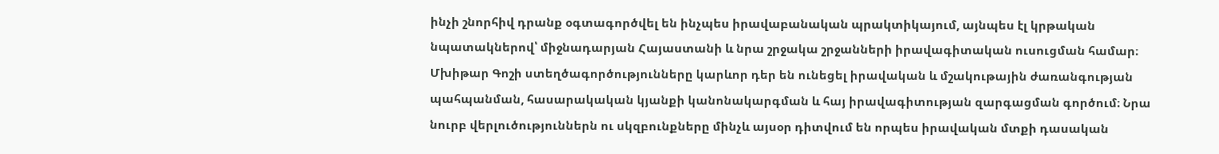ինչի շնորհիվ դրանք օգտագործվել են ինչպես իրավաբանական պրակտիկայում, այնպես էլ կրթական նպատակներով՝ միջնադարյան Հայաստանի և նրա շրջակա շրջանների իրավագիտական ուսուցման համար։ Մխիթար Գոշի ստեղծագործությունները կարևոր դեր են ունեցել իրավական և մշակութային ժառանգության պահպանման, հասարակական կյանքի կանոնակարգման և հայ իրավագիտության զարգացման գործում։ Նրա նուրբ վերլուծություններն ու սկզբունքները մինչև այսօր դիտվում են որպես իրավական մտքի դասական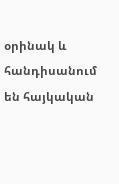օրինակ և հանդիսանում են հայկական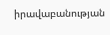իրավաբանության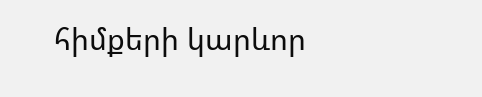հիմքերի կարևոր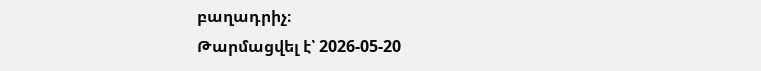բաղադրիչ։
Թարմացվել է՝ 2026-05-20